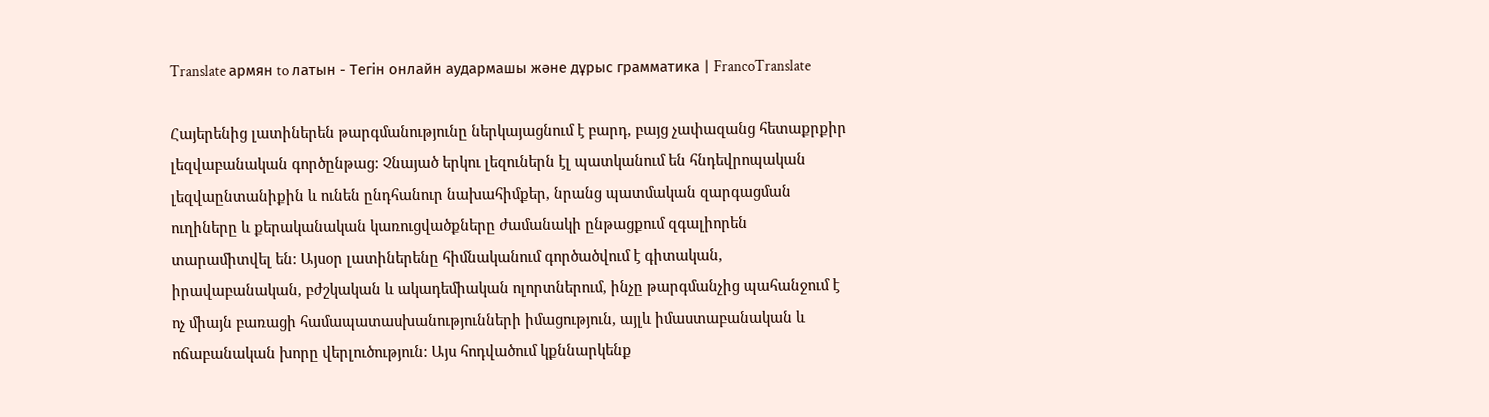Translate армян to латын - Тегін онлайн аудармашы және дұрыс грамматика | FrancoTranslate

Հայերենից լատիներեն թարգմանությունը ներկայացնում է բարդ, բայց չափազանց հետաքրքիր լեզվաբանական գործընթաց: Չնայած երկու լեզուներն էլ պատկանում են հնդեվրոպական լեզվաընտանիքին և ունեն ընդհանուր նախահիմքեր, նրանց պատմական զարգացման ուղիները և քերականական կառուցվածքները ժամանակի ընթացքում զգալիորեն տարամիտվել են: Այսօր լատիներենը հիմնականում գործածվում է գիտական, իրավաբանական, բժշկական և ակադեմիական ոլորտներում, ինչը թարգմանչից պահանջում է ոչ միայն բառացի համապատասխանությունների իմացություն, այլև իմաստաբանական և ոճաբանական խորը վերլուծություն: Այս հոդվածում կքննարկենք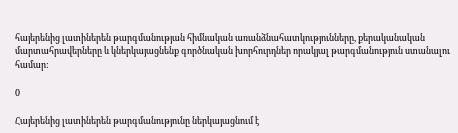հայերենից լատիներեն թարգմանության հիմնական առանձնահատկությունները, քերականական մարտահրավերները և կներկայացնենք գործնական խորհուրդներ որակյալ թարգմանություն ստանալու համար:

0

Հայերենից լատիներեն թարգմանությունը ներկայացնում է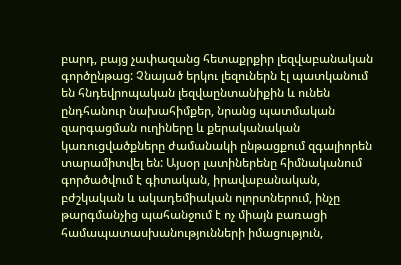բարդ, բայց չափազանց հետաքրքիր լեզվաբանական գործընթաց: Չնայած երկու լեզուներն էլ պատկանում են հնդեվրոպական լեզվաընտանիքին և ունեն ընդհանուր նախահիմքեր, նրանց պատմական զարգացման ուղիները և քերականական կառուցվածքները ժամանակի ընթացքում զգալիորեն տարամիտվել են: Այսօր լատիներենը հիմնականում գործածվում է գիտական, իրավաբանական, բժշկական և ակադեմիական ոլորտներում, ինչը թարգմանչից պահանջում է ոչ միայն բառացի համապատասխանությունների իմացություն,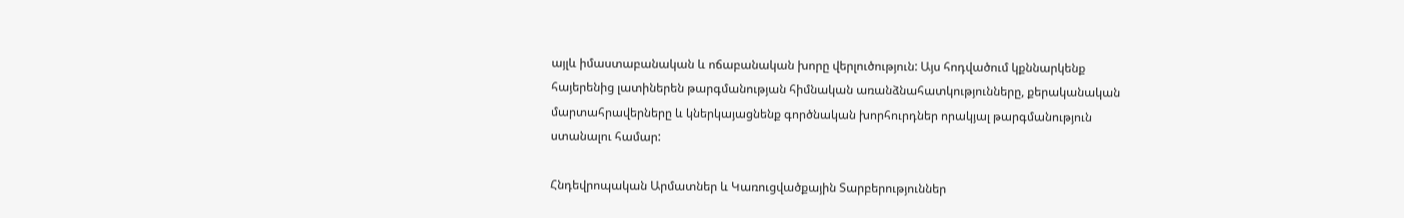այլև իմաստաբանական և ոճաբանական խորը վերլուծություն: Այս հոդվածում կքննարկենք հայերենից լատիներեն թարգմանության հիմնական առանձնահատկությունները, քերականական մարտահրավերները և կներկայացնենք գործնական խորհուրդներ որակյալ թարգմանություն ստանալու համար:

Հնդեվրոպական Արմատներ և Կառուցվածքային Տարբերություններ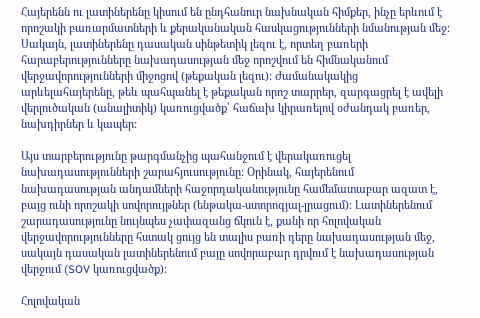Հայերենն ու լատիներենը կիսում են ընդհանուր նախնական հիմքեր, ինչը երևում է որոշակի բառարմատների և քերականական հասկացությունների նմանության մեջ: Սակայն, լատիներենը դասական սինթետիկ լեզու է, որտեղ բառերի հարաբերությունները նախադասության մեջ որոշվում են հիմնականում վերջավորությունների միջոցով (թեքական լեզու): Ժամանակակից արևելահայերենը, թեև պահպանել է թեքական որոշ տարրեր, զարգացրել է ավելի վերլուծական (անալիտիկ) կառուցվածք՝ հաճախ կիրառելով օժանդակ բառեր, նախդիրներ և կապեր:

Այս տարբերությունը թարգմանչից պահանջում է վերակառուցել նախադասությունների շարահյուսությունը: Օրինակ, հայերենում նախադասության անդամների հաջորդականությունը համեմատաբար ազատ է, բայց ունի որոշակի սովորույթներ (ենթակա-ստորոգյալ-լրացում): Լատիներենում շարադասությունը նույնպես չափազանց ճկուն է, քանի որ հոլովական վերջավորությունները հստակ ցույց են տալիս բառի դերը նախադասության մեջ, սակայն դասական լատիներենում բայը սովորաբար դրվում է նախադասության վերջում (SOV կառուցվածք):

Հոլովական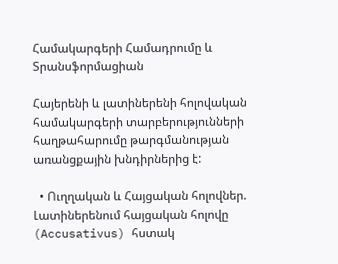Համակարգերի Համադրումը և Տրանսֆորմացիան

Հայերենի և լատիներենի հոլովական համակարգերի տարբերությունների հաղթահարումը թարգմանության առանցքային խնդիրներից է:

  • Ուղղական և Հայցական հոլովներ. Լատիներենում հայցական հոլովը (Accusativus) հստակ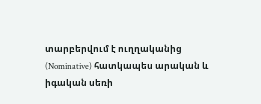տարբերվում է ուղղականից (Nominative) հատկապես արական և իգական սեռի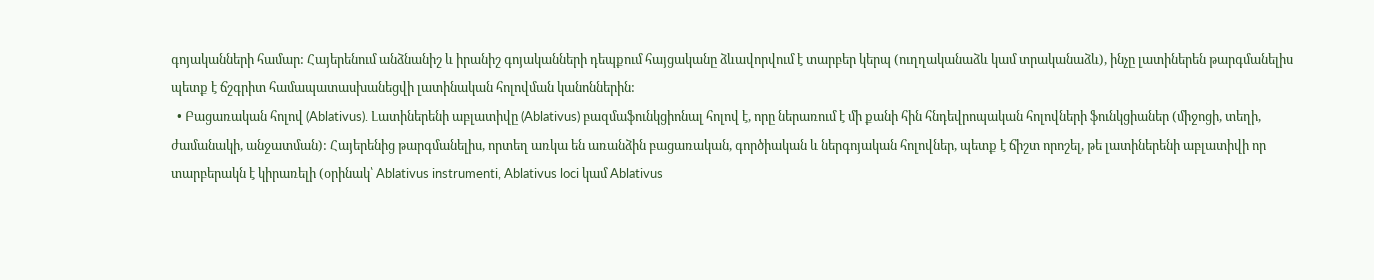գոյականների համար: Հայերենում անձնանիշ և իրանիշ գոյականների դեպքում հայցականը ձևավորվում է տարբեր կերպ (ուղղականաձև կամ տրականաձև), ինչը լատիներեն թարգմանելիս պետք է ճշգրիտ համապատասխանեցվի լատինական հոլովման կանոններին:
  • Բացառական հոլով (Ablativus). Լատիներենի աբլատիվը (Ablativus) բազմաֆունկցիոնալ հոլով է, որը ներառում է մի քանի հին հնդեվրոպական հոլովների ֆունկցիաներ (միջոցի, տեղի, ժամանակի, անջատման): Հայերենից թարգմանելիս, որտեղ առկա են առանձին բացառական, գործիական և ներգոյական հոլովներ, պետք է ճիշտ որոշել, թե լատիներենի աբլատիվի որ տարբերակն է կիրառելի (օրինակ՝ Ablativus instrumenti, Ablativus loci կամ Ablativus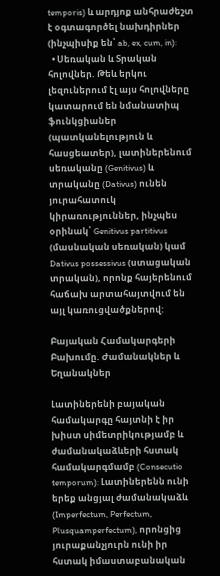temporis) և արդյոք անհրաժեշտ է օգտագործել նախդիրներ (ինչպիսիք են՝ ab, ex, cum, in):
  • Սեռական և Տրական հոլովներ. Թեև երկու լեզուներում էլ այս հոլովները կատարում են նմանատիպ ֆունկցիաներ (պատկանելություն և հասցեատեր), լատիներենում սեռականը (Genitivus) և տրականը (Dativus) ունեն յուրահատուկ կիրառություններ, ինչպես օրինակ՝ Genitivus partitivus (մասնական սեռական) կամ Dativus possessivus (ստացական տրական), որոնք հայերենում հաճախ արտահայտվում են այլ կառուցվածքներով:

Բայական Համակարգերի Բախումը. Ժամանակներ և Եղանակներ

Լատիներենի բայական համակարգը հայտնի է իր խիստ սիմետրիկությամբ և ժամանակաձևերի հստակ համակարգմամբ (Consecutio temporum): Լատիներենն ունի երեք անցյալ ժամանակաձև (Imperfectum, Perfectum, Plusquamperfectum), որոնցից յուրաքանչյուրն ունի իր հստակ իմաստաբանական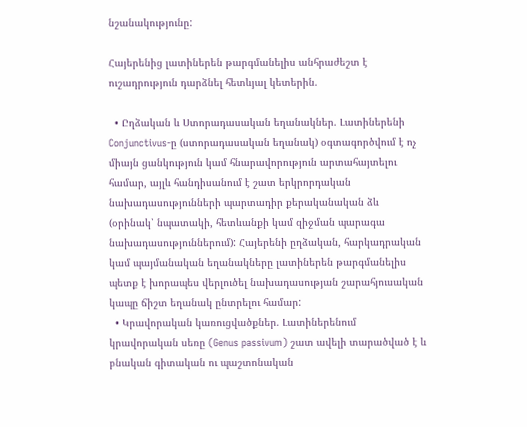նշանակությունը:

Հայերենից լատիներեն թարգմանելիս անհրաժեշտ է ուշադրություն դարձնել հետևյալ կետերին.

  • Ըղձական և Ստորադասական եղանակներ. Լատիներենի Conjunctivus-ը (ստորադասական եղանակ) օգտագործվում է ոչ միայն ցանկություն կամ հնարավորություն արտահայտելու համար, այլև հանդիսանում է շատ երկրորդական նախադասությունների պարտադիր քերականական ձև (օրինակ՝ նպատակի, հետևանքի կամ զիջման պարագա նախադասություններում): Հայերենի ըղձական, հարկադրական կամ պայմանական եղանակները լատիներեն թարգմանելիս պետք է խորապես վերլուծել նախադասության շարահյուսական կապը ճիշտ եղանակ ընտրելու համար:
  • Կրավորական կառուցվածքներ. Լատիներենում կրավորական սեռը (Genus passivum) շատ ավելի տարածված է և բնական գիտական ու պաշտոնական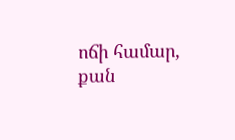ոճի համար, քան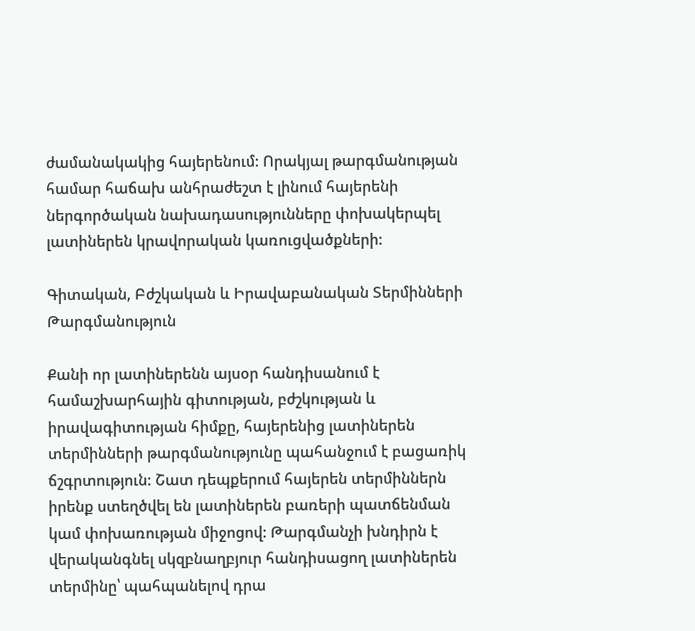ժամանակակից հայերենում: Որակյալ թարգմանության համար հաճախ անհրաժեշտ է լինում հայերենի ներգործական նախադասությունները փոխակերպել լատիներեն կրավորական կառուցվածքների:

Գիտական, Բժշկական և Իրավաբանական Տերմինների Թարգմանություն

Քանի որ լատիներենն այսօր հանդիսանում է համաշխարհային գիտության, բժշկության և իրավագիտության հիմքը, հայերենից լատիներեն տերմինների թարգմանությունը պահանջում է բացառիկ ճշգրտություն: Շատ դեպքերում հայերեն տերմիններն իրենք ստեղծվել են լատիներեն բառերի պատճենման կամ փոխառության միջոցով: Թարգմանչի խնդիրն է վերականգնել սկզբնաղբյուր հանդիսացող լատիներեն տերմինը՝ պահպանելով դրա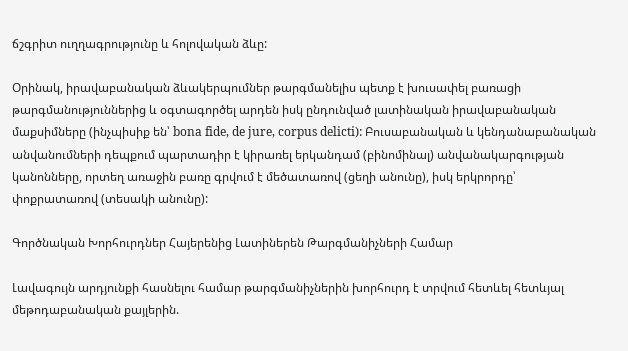ճշգրիտ ուղղագրությունը և հոլովական ձևը:

Օրինակ, իրավաբանական ձևակերպումներ թարգմանելիս պետք է խուսափել բառացի թարգմանություններից և օգտագործել արդեն իսկ ընդունված լատինական իրավաբանական մաքսիմները (ինչպիսիք են՝ bona fide, de jure, corpus delicti): Բուսաբանական և կենդանաբանական անվանումների դեպքում պարտադիր է կիրառել երկանդամ (բինոմինալ) անվանակարգության կանոնները, որտեղ առաջին բառը գրվում է մեծատառով (ցեղի անունը), իսկ երկրորդը՝ փոքրատառով (տեսակի անունը):

Գործնական Խորհուրդներ Հայերենից Լատիներեն Թարգմանիչների Համար

Լավագույն արդյունքի հասնելու համար թարգմանիչներին խորհուրդ է տրվում հետևել հետևյալ մեթոդաբանական քայլերին.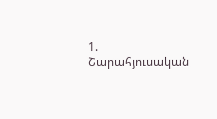1. Շարահյուսական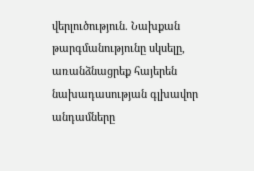վերլուծություն. Նախքան թարգմանությունը սկսելը, առանձնացրեք հայերեն նախադասության գլխավոր անդամները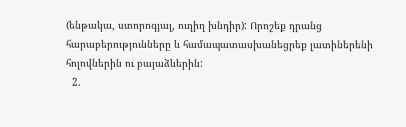(ենթակա, ստորոգյալ, ուղիղ խնդիր): Որոշեք դրանց հարաբերությունները և համապատասխանեցրեք լատիներենի հոլովներին ու բայաձևերին:
  2.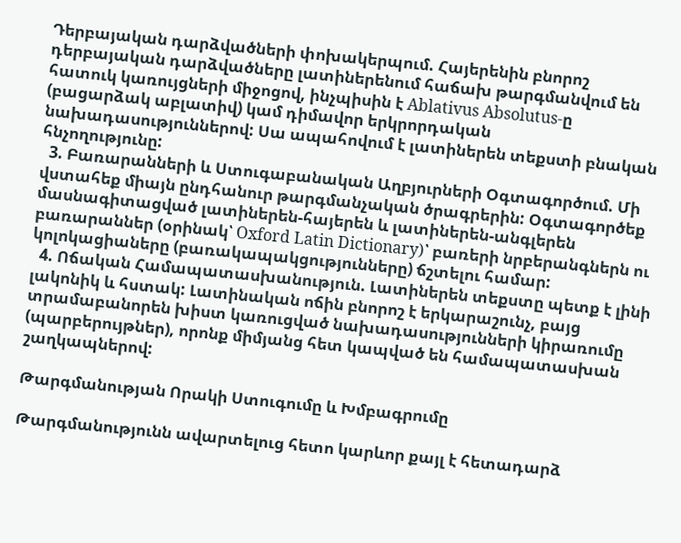Դերբայական դարձվածների փոխակերպում. Հայերենին բնորոշ դերբայական դարձվածները լատիներենում հաճախ թարգմանվում են հատուկ կառույցների միջոցով, ինչպիսին է Ablativus Absolutus-ը (բացարձակ աբլատիվ) կամ դիմավոր երկրորդական նախադասություններով: Սա ապահովում է լատիներեն տեքստի բնական հնչողությունը:
  3. Բառարանների և Ստուգաբանական Աղբյուրների Օգտագործում. Մի վստահեք միայն ընդհանուր թարգմանչական ծրագրերին: Օգտագործեք մասնագիտացված լատիներեն-հայերեն և լատիներեն-անգլերեն բառարաններ (օրինակ՝ Oxford Latin Dictionary)՝ բառերի նրբերանգներն ու կոլոկացիաները (բառակապակցությունները) ճշտելու համար:
  4. Ոճական Համապատասխանություն. Լատիներեն տեքստը պետք է լինի լակոնիկ և հստակ: Լատինական ոճին բնորոշ է երկարաշունչ, բայց տրամաբանորեն խիստ կառուցված նախադասությունների կիրառումը (պարբերույթներ), որոնք միմյանց հետ կապված են համապատասխան շաղկապներով:

Թարգմանության Որակի Ստուգումը և Խմբագրումը

Թարգմանությունն ավարտելուց հետո կարևոր քայլ է հետադարձ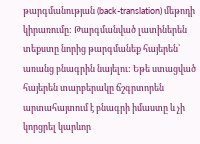թարգմանության (back-translation) մեթոդի կիրառումը: Թարգմանված լատիներեն տեքստը նորից թարգմանեք հայերեն՝ առանց բնագրին նայելու: Եթե ստացված հայերեն տարբերակը ճշգրտորեն արտահայտում է բնագրի իմաստը և չի կորցրել կարևոր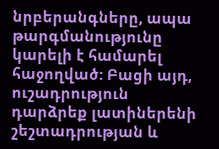նրբերանգները, ապա թարգմանությունը կարելի է համարել հաջողված: Բացի այդ, ուշադրություն դարձրեք լատիներենի շեշտադրության և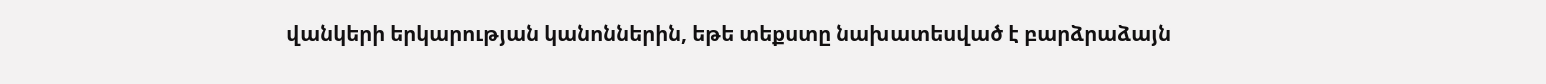վանկերի երկարության կանոններին, եթե տեքստը նախատեսված է բարձրաձայն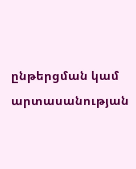ընթերցման կամ արտասանության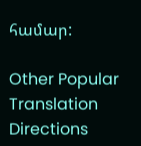համար:

Other Popular Translation Directions